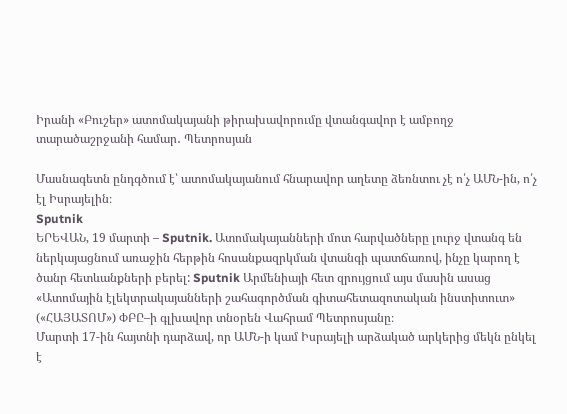Իրանի «Բուշեր» ատոմակայանի թիրախավորումը վտանգավոր է ամբողջ տարածաշրջանի համար․ Պետրոսյան

Մասնագետն ընդգծում է՝ ատոմակայանում հնարավոր աղետը ձեռնտու չէ ո՛չ ԱՄՆ-ին, ո՛չ էլ Իսրայելին։
Sputnik
ԵՐԵՎԱՆ, 19 մարտի – Sputnik. Ատոմակայանների մոտ հարվածները լուրջ վտանգ են ներկայացնում առաջին հերթին հոսանքազրկման վտանգի պատճառով, ինչը կարող է ծանր հետևանքների բերել: Sputnik Արմենիայի հետ զրույցում այս մասին ասաց «Ատոմային էլեկտրակայանների շահագործման գիտահետազոտական ինստիտուտ» («ՀԱՅԱՏՈՄ») ՓԲԸ–ի գլխավոր տնօրեն Վահրամ Պետրոսյանը։
Մարտի 17-ին հայտնի դարձավ, որ ԱՄՆ-ի կամ Իսրայելի արձակած արկերից մեկն ընկել է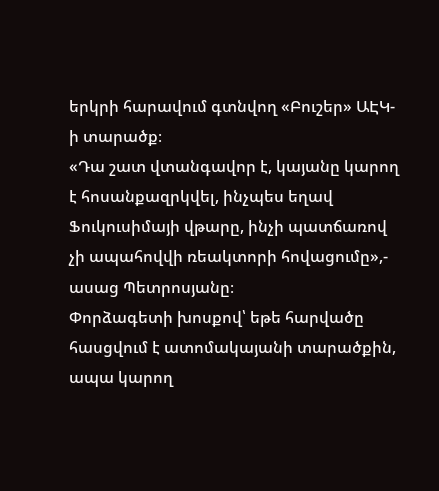երկրի հարավում գտնվող «Բուշեր» ԱԷԿ-ի տարածք։
«Դա շատ վտանգավոր է, կայանը կարող է հոսանքազրկվել, ինչպես եղավ Ֆուկուսիմայի վթարը, ինչի պատճառով չի ապահովվի ռեակտորի հովացումը»,- ասաց Պետրոսյանը։
Փորձագետի խոսքով՝ եթե հարվածը հասցվում է ատոմակայանի տարածքին, ապա կարող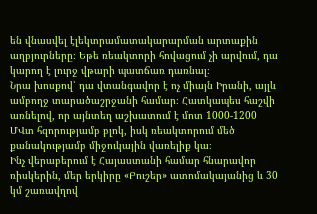են վնասվել էլեկտրամատակարարման արտաքին աղբյուրները։ Եթե ռեակտորի հովացում չի արվում, դա կարող է լուրջ վթարի պատճառ դառնալ։
Նրա խոսքով՝ դա վտանգավոր է ոչ միայն Իրանի, այլև ամբողջ տարածաշրջանի համար։ Հատկապես հաշվի առնելով, որ այնտեղ աշխատում է մոտ 1000-1200 ՄՎտ հզորությամբ բլոկ, իսկ ռեակտորում մեծ քանակությամբ միջուկային վառելիք կա։
Ինչ վերաբերում է Հայաստանի համար հնարավոր ռիսկերին, մեր երկիրը «Բուշեր» ատոմակայանից և 30 կմ շառավղով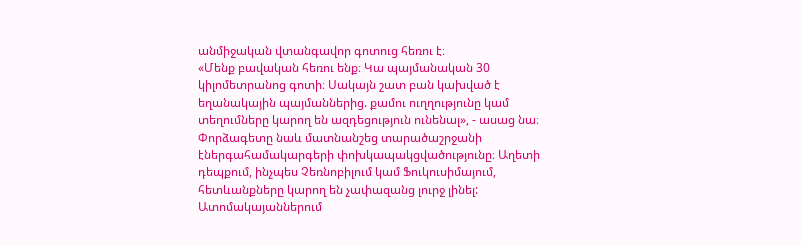անմիջական վտանգավոր գոտուց հեռու է։
«Մենք բավական հեռու ենք։ Կա պայմանական 30 կիլոմետրանոց գոտի։ Սակայն շատ բան կախված է եղանակային պայմաններից. քամու ուղղությունը կամ տեղումները կարող են ազդեցություն ունենալ», - ասաց նա։
Փորձագետը նաև մատնանշեց տարածաշրջանի էներգահամակարգերի փոխկապակցվածությունը։ Աղետի դեպքում, ինչպես Չեռնոբիլում կամ Ֆուկուսիմայում, հետևանքները կարող են չափազանց լուրջ լինել: Ատոմակայաններում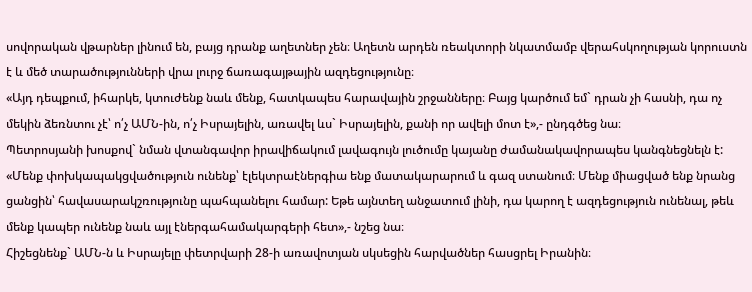սովորական վթարներ լինում են, բայց դրանք աղետներ չեն։ Աղետն արդեն ռեակտորի նկատմամբ վերահսկողության կորուստն է և մեծ տարածությունների վրա լուրջ ճառագայթային ազդեցությունը։
«Այդ դեպքում, իհարկե, կտուժենք նաև մենք, հատկապես հարավային շրջանները։ Բայց կարծում եմ` դրան չի հասնի, դա ոչ մեկին ձեռնտու չէ՝ ո՛չ ԱՄՆ-ին, ո՛չ Իսրայելին, առավել ևս` Իսրայելին, քանի որ ավելի մոտ է»,- ընդգծեց նա։
Պետրոսյանի խոսքով` նման վտանգավոր իրավիճակում լավագույն լուծումը կայանը ժամանակավորապես կանգնեցնելն է:
«Մենք փոխկապակցվածություն ունենք՝ էլեկտրաէներգիա ենք մատակարարում և գազ ստանում։ Մենք միացված ենք նրանց ցանցին՝ հավասարակշռությունը պահպանելու համար: Եթե այնտեղ անջատում լինի, դա կարող է ազդեցություն ունենալ, թեև մենք կապեր ունենք նաև այլ էներգահամակարգերի հետ»,- նշեց նա։
Հիշեցնենք` ԱՄՆ-ն և Իսրայելը փետրվարի 28-ի առավոտյան սկսեցին հարվածներ հասցրել Իրանին։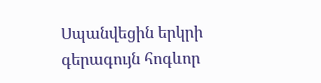Սպանվեցին երկրի գերագույն հոգևոր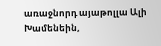առաջնորդ այաթոլլա Ալի Խամենեին,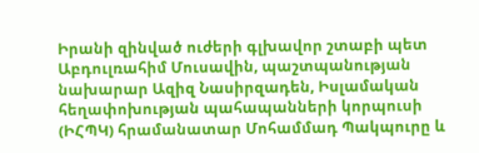Իրանի զինված ուժերի գլխավոր շտաբի պետ Աբդուլռահիմ Մուսավին, պաշտպանության նախարար Ազիզ Նասիրզադեն, Իսլամական հեղափոխության պահապանների կորպուսի (ԻՀՊԿ) հրամանատար Մոհամմադ Պակպուրը և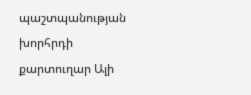պաշտպանության խորհրդի քարտուղար Ալի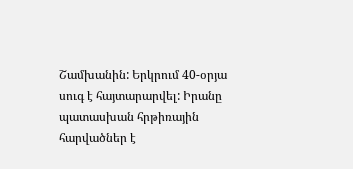Շամխանին: Երկրում 40-օրյա սուգ է հայտարարվել: Իրանը պատասխան հրթիռային հարվածներ է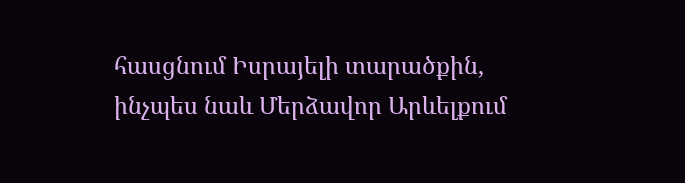հասցնում Իսրայելի տարածքին, ինչպես նաև Մերձավոր Արևելքում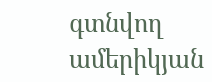գտնվող ամերիկյան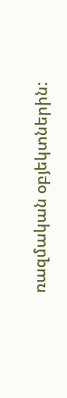ռազմական օբյեկտներին: